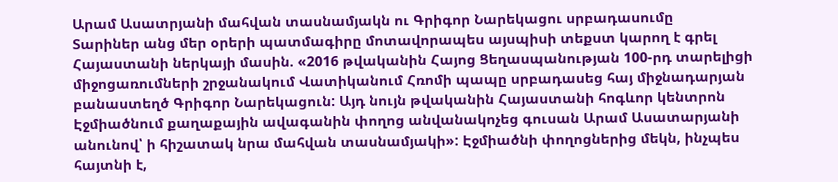Արամ Ասատրյանի մահվան տասնամյակն ու Գրիգոր Նարեկացու սրբադասումը
Տարիներ անց մեր օրերի պատմագիրը մոտավորապես այսպիսի տեքստ կարող է գրել Հայաստանի ներկայի մասին. «2016 թվականին Հայոց Ցեղասպանության 100-րդ տարելիցի միջոցառումների շրջանակում Վատիկանում Հռոմի պապը սրբադասեց հայ միջնադարյան բանաստեղծ Գրիգոր Նարեկացուն: Այդ նույն թվականին Հայաստանի հոգևոր կենտրոն Էջմիածնում քաղաքային ավագանին փողոց անվանակոչեց գուսան Արամ Ասատարյանի անունով՝ ի հիշատակ նրա մահվան տասնամյակի»: Էջմիածնի փողոցներից մեկն, ինչպես հայտնի է,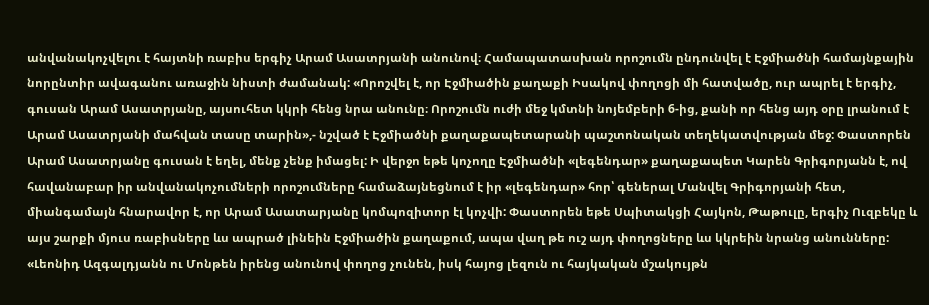անվանակոչվելու է հայտնի ռաբիս երգիչ Արամ Ասատրյանի անունով։ Համապատասխան որոշումն ընդունվել է Էջմիածնի համայնքային նորընտիր ավագանու առաջին նիստի ժամանակ: «Որոշվել է, որ Էջմիածին քաղաքի Իսակով փողոցի մի հատվածը, ուր ապրել է երգիչ, գուսան Արամ Ասատրյանը, այսուհետ կկրի հենց նրա անունը։ Որոշումն ուժի մեջ կմտնի նոյեմբերի 6-ից, քանի որ հենց այդ օրը լրանում է Արամ Ասատրյանի մահվան տասը տարին»,- նշված է Էջմիածնի քաղաքապետարանի պաշտոնական տեղեկատվության մեջ: Փաստորեն Արամ Ասատրյանը գուսան է եղել, մենք չենք իմացել: Ի վերջո եթե կոչողը Էջմիածնի «լեգենդար» քաղաքապետ Կարեն Գրիգորյանն է, ով հավանաբար իր անվանակոչումների որոշումները համաձայնեցնում է իր «լեգենդար» հոր՝ գեներալ Մանվել Գրիգորյանի հետ, միանգամայն հնարավոր է, որ Արամ Ասատարյանը կոմպոզիտոր էլ կոչվի: Փաստորեն եթե Սպիտակցի Հայկոն, Թաթուլը, երգիչ Ուզբեկը և այս շարքի մյուս ռաբիսները ևս ապրած լինեին Էջմիածին քաղաքում, ապա վաղ թե ուշ այդ փողոցները ևս կկրեին նրանց անունները: «Լեոնիդ Ազգալդյանն ու Մոնթեն իրենց անունով փողոց չունեն, իսկ հայոց լեզուն ու հայկական մշակույթն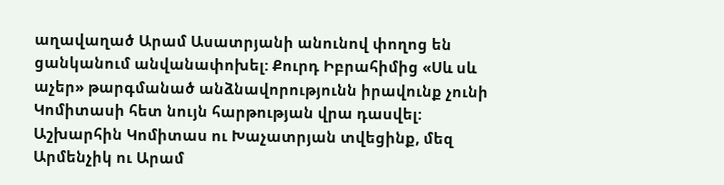աղավաղած Արամ Ասատրյանի անունով փողոց են ցանկանում անվանափոխել: Քուրդ Իբրահիմից «Սև սև աչեր» թարգմանած անձնավորությունն իրավունք չունի Կոմիտասի հետ նույն հարթության վրա դասվել: Աշխարհին Կոմիտաս ու Խաչատրյան տվեցինք, մեզ Արմենչիկ ու Արամ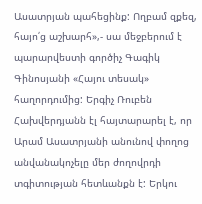Ասատրյան պահեցինք: Ողբամ զքեզ, հայո՛ց աշխարհ»,- սա մեջբերում է պարարվեստի գործիչ Գագիկ Գինոսյանի «Հայու տեսակ» հաղորդումից: Երգիչ Ռուբեն Հախվերդյանն էլ հայտարարել է, որ Արամ Ասատրյանի անունով փողոց անվանակոչելը մեր ժողովրդի տգիտության հետևանքն է: Երկու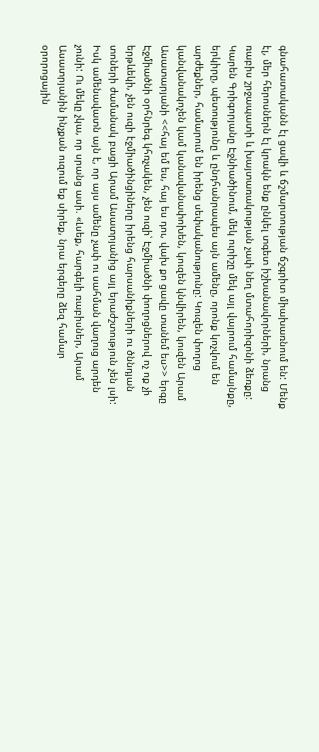գնահատականն էլ ցավի և ճշմարտության ճշգրիտ միախառնում են: Մենք էլ, մեր հերոսներն էլ կրակն ենք ընկել տգետ իշխանավորների, նրանց ռաբիս շրջապատի և խայտառակության չափ նեղ մտահորիզոնի ձեռքը: Կարեն Գրիգորյանը Էջնիածինում, մեկ ուրիշը մեկ այլ վայրում համայնքը, երկիրը, պետությունը և ընդհանրապես այն ամենը, որոնք կոչվում են արժեքներ, համարում են իրենց սեփականությունը: Կուզեն փողոց կանվանակոչեն կամ կանավանափոխեն, կուզեն կնվիրեն, կուզեն Արամ Ասատարյանի <<հայ եմ ես, հայ ես դու, վախ քո ցավը տանեմ ես>> երգը Էջմիածնի օրհնրեգ կհռչակեն, չեն ուզի՝ Էջմիածնի փողոցներով ոչ ոք չի երթևեկի, չեն ուզի էջմիածինցիները իրենց հարսանիքների ու ծննդյան տոների ժամանակ բացի Արամ Ասատրյանից այլ երաժշտություն չեն լսի: Իսկ ամենավատն այն է, որ այս ամենը չափ ու սահման վաղուց արդեն չունի: Ու մեկը չկա, որ սրանց ասի. «Լսեք, հարգելի ռաբիսներ, Արամ Ասատրյանին ինչքան ուզում եք սիրեք, նրա երգերը ձեզ համար օրորոցային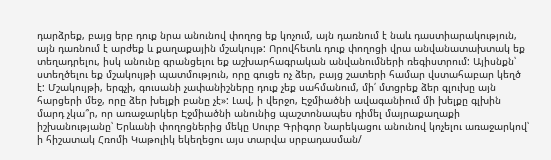դարձրեք, բայց երբ դուք նրա անունով փողոց եք կոչում, այն դառնում է նաև դաստիարակություն, այն դառնում է արժեք և քաղաքային մշակույթ: Որովհետև դուք փողոցի վրա անվանատախտակ եք տեղադրելու, իսկ անունը գրանցելու եք աշխարհագրական անվանումների ռեգիստրում: Այիսնքն՝ ստեղծելու եք մշակույթի պատմություն, որը գուցե ոչ ձեր, բայց շատերի համար վստահաբար կեղծ է: Մշակույթի, երգչի, գուսանի չափանիշները դուք չեք սահմանում, մի՛ մտցրեք ձեր գլուխը այն հարցերի մեջ, որը ձեր խելքի բանը չէ»: Լավ, ի վերջո, Էջմիածնի ավագանիում մի խելքը գլխին մարդ չկա՞ր, որ առաջարկեր Էջմիածնի անունից պաշտոնապես դիմել մայրաքաղաքի իշխանությանը՝ Երևանի փողոցներից մեկը Սուրբ Գրիգոր Նարեկացու անունով կոչելու առաջարկով՝ ի հիշատակ Հռոմի Կաթոլիկ եկեղեցու այս տարվա սրբադասման/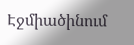Էջմիածինում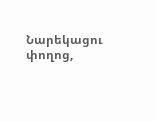Նարեկացու փողոց,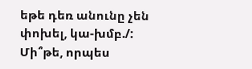եթե դեռ անունը չեն փոխել, կա-խմբ./: Մի՞թե, որպես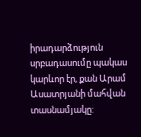իրադարձություն սրբադասումը պակաս կարևոր էր, քան Արամ Ասատրյանի մահվան տասնամյակը: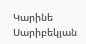Կարինե Սարիբեկյան